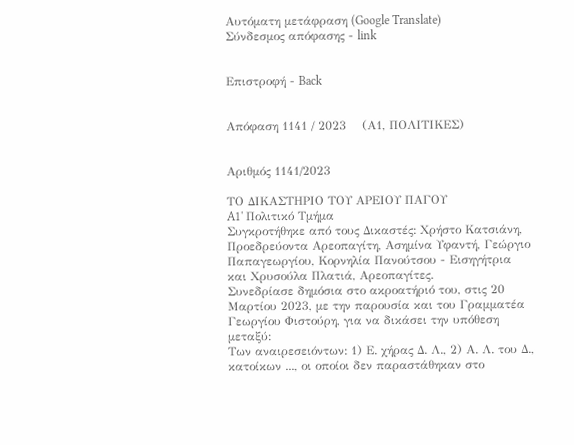Αυτόματη μετάφραση (Google Translate)
Σύνδεσμος απόφασης - link


Επιστροφή - Back


Απόφαση 1141 / 2023    (Α1, ΠΟΛΙΤΙΚΕΣ)


Αριθμός 1141/2023

ΤΟ ΔΙΚΑΣΤΗΡΙΟ ΤΟΥ ΑΡΕΙΟΥ ΠΑΓΟΥ
A1' Πολιτικό Τμήμα
Συγκροτήθηκε από τους Δικαστές: Χρήστο Κατσιάνη, Προεδρεύοντα Αρεοπαγίτη, Ασημίνα Υφαντή, Γεώργιο Παπαγεωργίου, Κορνηλία Πανούτσου - Εισηγήτρια και Χρυσούλα Πλατιά, Αρεοπαγίτες.
Συνεδρίασε δημόσια στο ακροατήριό του, στις 20 Μαρτίου 2023, με την παρουσία και του Γραμματέα Γεωργίου Φιστούρη, για να δικάσει την υπόθεση μεταξύ:
Των αναιρεσειόντων: 1) Ε. χήρας Δ. Λ., 2) Α. Λ. του Δ., κατοίκων ..., οι οποίοι δεν παραστάθηκαν στο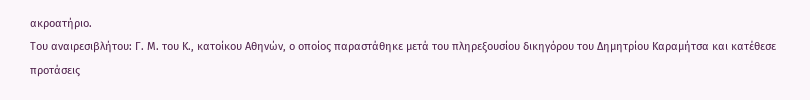ακροατήριο.
Του αναιρεσιβλήτου: Γ. Μ. του Κ., κατοίκου Αθηνών, ο οποίος παραστάθηκε μετά του πληρεξουσίου δικηγόρου του Δημητρίου Καραμήτσα και κατέθεσε προτάσεις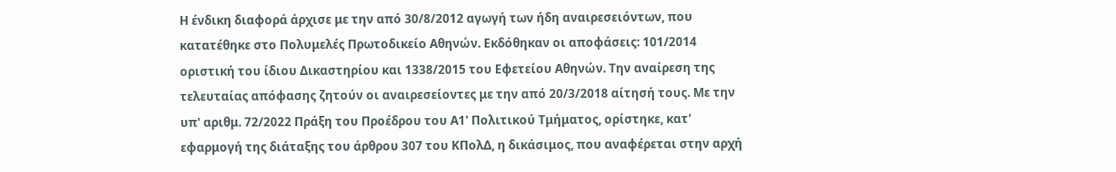Η ένδικη διαφορά άρχισε με την από 30/8/2012 αγωγή των ήδη αναιρεσειόντων, που κατατέθηκε στο Πολυμελές Πρωτοδικείο Αθηνών. Εκδόθηκαν οι αποφάσεις: 101/2014 οριστική του ίδιου Δικαστηρίου και 1338/2015 του Εφετείου Αθηνών. Την αναίρεση της τελευταίας απόφασης ζητούν οι αναιρεσείοντες με την από 20/3/2018 αίτησή τους. Με την υπ' αριθμ. 72/2022 Πράξη του Προέδρου του Α1' Πολιτικού Τμήματος, ορίστηκε, κατ' εφαρμογή της διάταξης του άρθρου 307 του ΚΠολΔ, η δικάσιμος, που αναφέρεται στην αρχή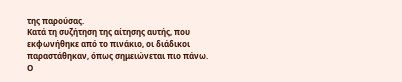της παρούσας.
Κατά τη συζήτηση της αίτησης αυτής, που εκφωνήθηκε από το πινάκιο, οι διάδικοι παραστάθηκαν, όπως σημειώνεται πιο πάνω. Ο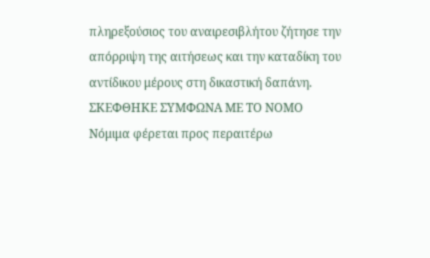πληρεξούσιος του αναιρεσιβλήτου ζήτησε την απόρριψη της αιτήσεως και την καταδίκη του αντίδικου μέρους στη δικαστική δαπάνη.
ΣΚΕΦΘΗΚΕ ΣΥΜΦΩΝΑ ΜΕ ΤΟ ΝΟΜΟ
Νόμιμα φέρεται προς περαιτέρω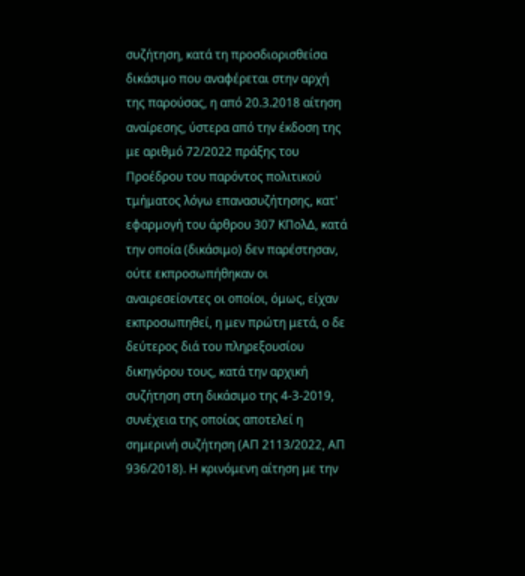συζήτηση, κατά τη προσδιορισθείσα δικάσιμο που αναφέρεται στην αρχή της παρούσας, η από 20.3.2018 αίτηση αναίρεσης, ύστερα από την έκδοση της με αριθμό 72/2022 πράξης του Προέδρου του παρόντος πολιτικού τμήματος λόγω επανασυζήτησης, κατ' εφαρμογή του άρθρου 307 ΚΠολΔ, κατά την οποία (δικάσιμο) δεν παρέστησαν, ούτε εκπροσωπήθηκαν οι αναιρεσείοντες οι οποίοι, όμως, είχαν εκπροσωπηθεί, η μεν πρώτη μετά, ο δε δεύτερος διά του πληρεξουσίου δικηγόρου τους, κατά την αρχική συζήτηση στη δικάσιμο της 4-3-2019, συνέχεια της οποίας αποτελεί η σημερινή συζήτηση (ΑΠ 2113/2022, ΑΠ 936/2018). Η κρινόμενη αίτηση με την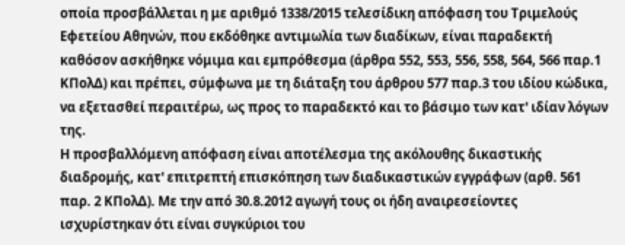οποία προσβάλλεται η με αριθμό 1338/2015 τελεσίδικη απόφαση του Τριμελούς Εφετείου Αθηνών, που εκδόθηκε αντιμωλία των διαδίκων, είναι παραδεκτή καθόσον ασκήθηκε νόμιμα και εμπρόθεσμα (άρθρα 552, 553, 556, 558, 564, 566 παρ.1 ΚΠολΔ) και πρέπει, σύμφωνα με τη διάταξη του άρθρου 577 παρ.3 του ιδίου κώδικα, να εξετασθεί περαιτέρω, ως προς το παραδεκτό και το βάσιμο των κατ' ιδίαν λόγων της.
Η προσβαλλόμενη απόφαση είναι αποτέλεσμα της ακόλουθης δικαστικής διαδρομής, κατ' επιτρεπτή επισκόπηση των διαδικαστικών εγγράφων (αρθ. 561 παρ. 2 ΚΠολΔ). Με την από 30.8.2012 αγωγή τους οι ήδη αναιρεσείοντες ισχυρίστηκαν ότι είναι συγκύριοι του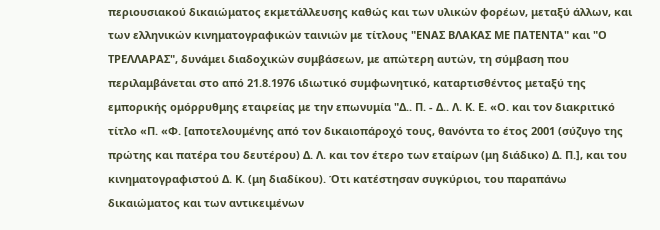περιουσιακού δικαιώματος εκμετάλλευσης καθώς και των υλικών φορέων, μεταξύ άλλων, και των ελληνικών κινηματογραφικών ταινιών με τίτλους "ΕΝΑΣ ΒΛΑΚΑΣ ΜΕ ΠΑΤΕΝΤΑ" και "Ο ΤΡΕΛΛΑΡΑΣ", δυνάμει διαδοχικών συμβάσεων, με απώτερη αυτών, τη σύμβαση που περιλαμβάνεται στο από 21.8.1976 ιδιωτικό συμφωνητικό, καταρτισθέντος μεταξύ της εμπορικής ομόρρυθμης εταιρείας με την επωνυμία "Δ.. Π. - Δ.. Λ. Κ. Ε. «Ο. και τον διακριτικό τίτλο «Π. «Φ. [αποτελουμένης από τον δικαιοπάροχό τους, θανόντα το έτος 2001 (σύζυγο της πρώτης και πατέρα του δευτέρου) Δ. Λ. και τον έτερο των εταίρων (μη διάδικο) Δ. Π.], και του κινηματογραφιστού Δ. Κ. (μη διαδίκου). Ότι κατέστησαν συγκύριοι, του παραπάνω δικαιώματος και των αντικειμένων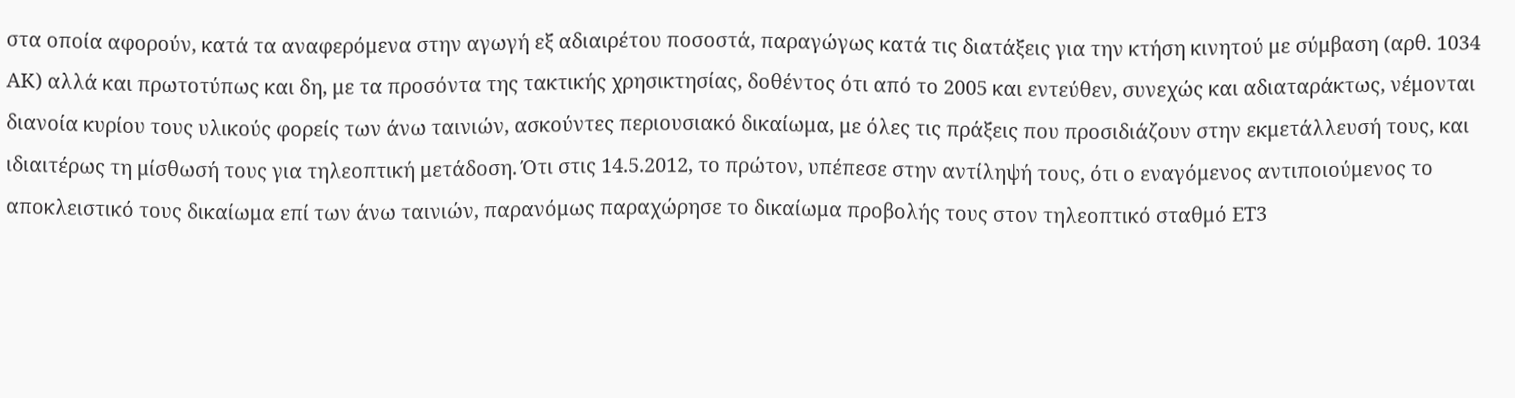στα οποία αφορούν, κατά τα αναφερόμενα στην αγωγή εξ αδιαιρέτου ποσοστά, παραγώγως κατά τις διατάξεις για την κτήση κινητού με σύμβαση (αρθ. 1034 ΑΚ) αλλά και πρωτοτύπως και δη, με τα προσόντα της τακτικής χρησικτησίας, δοθέντος ότι από το 2005 και εντεύθεν, συνεχώς και αδιαταράκτως, νέμονται διανοία κυρίου τους υλικούς φορείς των άνω ταινιών, ασκούντες περιουσιακό δικαίωμα, με όλες τις πράξεις που προσιδιάζουν στην εκμετάλλευσή τους, και ιδιαιτέρως τη μίσθωσή τους για τηλεοπτική μετάδοση. Ότι στις 14.5.2012, το πρώτον, υπέπεσε στην αντίληψή τους, ότι ο εναγόμενος αντιποιούμενος το αποκλειστικό τους δικαίωμα επί των άνω ταινιών, παρανόμως παραχώρησε το δικαίωμα προβολής τους στον τηλεοπτικό σταθμό ΕΤ3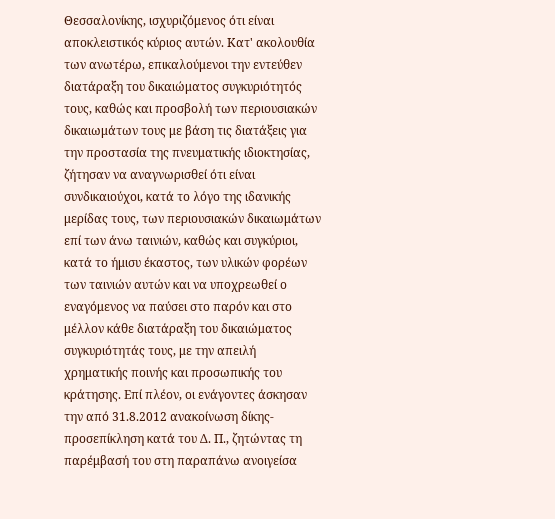Θεσσαλονίκης, ισχυριζόμενος ότι είναι αποκλειστικός κύριος αυτών. Κατ' ακολουθία των ανωτέρω, επικαλούμενοι την εντεύθεν διατάραξη του δικαιώματος συγκυριότητός τους, καθώς και προσβολή των περιουσιακών δικαιωμάτων τους με βάση τις διατάξεις για την προστασία της πνευματικής ιδιοκτησίας, ζήτησαν να αναγνωρισθεί ότι είναι συνδικαιούχοι, κατά το λόγο της ιδανικής μερίδας τους, των περιουσιακών δικαιωμάτων επί των άνω ταινιών, καθώς και συγκύριοι, κατά το ήμισυ έκαστος, των υλικών φορέων των ταινιών αυτών και να υποχρεωθεί ο εναγόμενος να παύσει στο παρόν και στο μέλλον κάθε διατάραξη του δικαιώματος συγκυριότητάς τους, με την απειλή χρηματικής ποινής και προσωπικής του κράτησης. Επί πλέον, οι ενάγοντες άσκησαν την από 31.8.2012 ανακοίνωση δίκης-προσεπίκληση κατά του Δ. Π., ζητώντας τη παρέμβασή του στη παραπάνω ανοιγείσα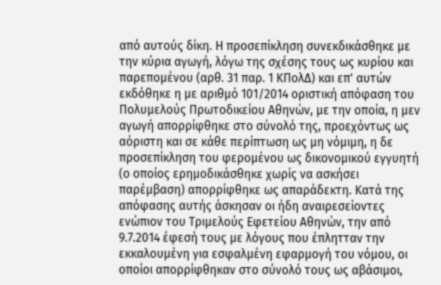από αυτούς δίκη. Η προσεπίκληση συνεκδικάσθηκε με την κύρια αγωγή, λόγω της σχέσης τους ως κυρίου και παρεπομένου (αρθ. 31 παρ. 1 ΚΠολΔ) και επ' αυτών εκδόθηκε η με αριθμό 101/2014 οριστική απόφαση του Πολυμελούς Πρωτοδικείου Αθηνών, με την οποία, η μεν αγωγή απορρίφθηκε στο σύνολό της, προεχόντως ως αόριστη και σε κάθε περίπτωση ως μη νόμιμη, η δε προσεπίκληση του φερομένου ως δικονομικού εγγυητή (ο οποίος ερημοδικάσθηκε χωρίς να ασκήσει παρέμβαση) απορρίφθηκε ως απαράδεκτη. Κατά της απόφασης αυτής άσκησαν οι ήδη αναιρεσείοντες ενώπιον του Τριμελούς Εφετείου Αθηνών, την από 9.7.2014 έφεσή τους με λόγους που έπλητταν την εκκαλουμένη για εσφαλμένη εφαρμογή του νόμου, οι οποίοι απορρίφθηκαν στο σύνολό τους ως αβάσιμοι,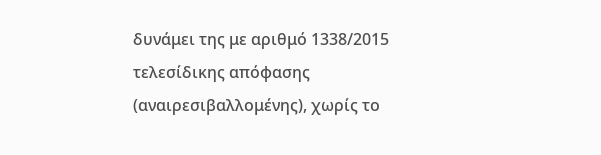δυνάμει της με αριθμό 1338/2015 τελεσίδικης απόφασης (αναιρεσιβαλλομένης), χωρίς το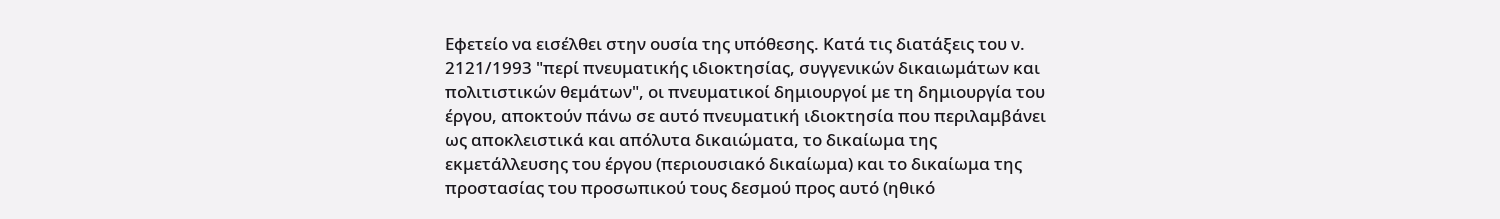Εφετείο να εισέλθει στην ουσία της υπόθεσης. Κατά τις διατάξεις του ν. 2121/1993 "περί πνευματικής ιδιοκτησίας, συγγενικών δικαιωμάτων και πολιτιστικών θεμάτων", οι πνευματικοί δημιουργοί με τη δημιουργία του έργου, αποκτούν πάνω σε αυτό πνευματική ιδιοκτησία που περιλαμβάνει ως αποκλειστικά και απόλυτα δικαιώματα, το δικαίωμα της εκμετάλλευσης του έργου (περιουσιακό δικαίωμα) και το δικαίωμα της προστασίας του προσωπικού τους δεσμού προς αυτό (ηθικό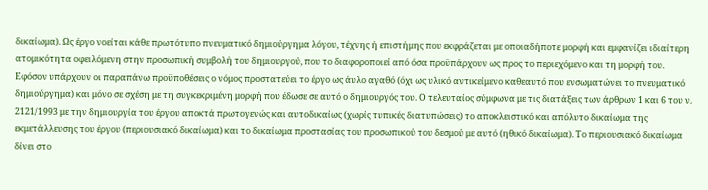δικαίωμα). Ως έργο νοείται κάθε πρωτότυπο πνευματικό δημιούργημα λόγου, τέχνης ή επιστήμης που εκφράζεται με οποιαδήποτε μορφή και εμφανίζει ιδιαίτερη ατομικότητα οφειλόμενη στην προσωπική συμβολή του δημιουργού, που το διαφοροποιεί από όσα προϋπάρχουν ως προς το περιεχόμενο και τη μορφή του. Εφόσον υπάρχουν οι παραπάνω προϋποθέσεις ο νόμος προστατεύει το έργο ως άυλο αγαθό (όχι ως υλικό αντικείμενο καθεαυτό που ενσωματώνει το πνευματικό δημιούργημα) και μόνο σε σχέση με τη συγκεκριμένη μορφή που έδωσε σε αυτό ο δημιουργός του. Ο τελευταίος σύμφωνα με τις διατάξεις των άρθρων 1 και 6 του ν. 2121/1993 με την δημιουργία του έργου αποκτά πρωτογενώς και αυτοδικαίως (χωρίς τυπικές διατυπώσεις) το αποκλειστικό και απόλυτο δικαίωμα της εκμετάλλευσης του έργου (περιουσιακό δικαίωμα) και το δικαίωμα προστασίας του προσωπικού του δεσμού με αυτό (ηθικό δικαίωμα). Το περιουσιακό δικαίωμα δίνει στο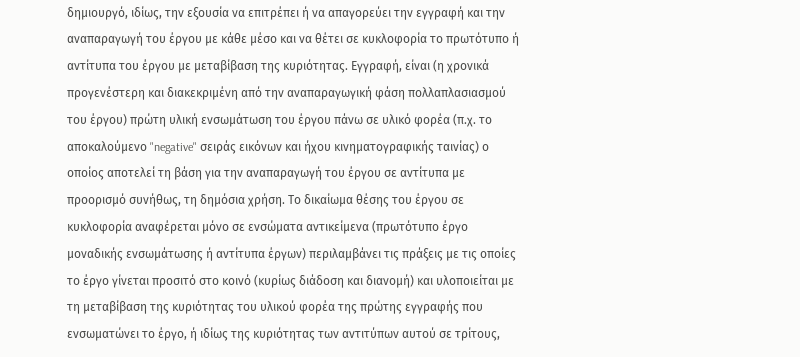δημιουργό, ιδίως, την εξουσία να επιτρέπει ή να απαγορεύει την εγγραφή και την αναπαραγωγή του έργου με κάθε μέσο και να θέτει σε κυκλοφορία το πρωτότυπο ή αντίτυπα του έργου με μεταβίβαση της κυριότητας. Εγγραφή, είναι (η χρονικά προγενέστερη και διακεκριμένη από την αναπαραγωγική φάση πολλαπλασιασμού του έργου) πρώτη υλική ενσωμάτωση του έργου πάνω σε υλικό φορέα (π.χ. το αποκαλούμενο "negative" σειράς εικόνων και ήχου κινηματογραφικής ταινίας) ο οποίος αποτελεί τη βάση για την αναπαραγωγή του έργου σε αντίτυπα με προορισμό συνήθως, τη δημόσια χρήση. Το δικαίωμα θέσης του έργου σε κυκλοφορία αναφέρεται μόνο σε ενσώματα αντικείμενα (πρωτότυπο έργο μοναδικής ενσωμάτωσης ή αντίτυπα έργων) περιλαμβάνει τις πράξεις με τις οποίες το έργο γίνεται προσιτό στο κοινό (κυρίως διάδοση και διανομή) και υλοποιείται με τη μεταβίβαση της κυριότητας του υλικού φορέα της πρώτης εγγραφής που ενσωματώνει το έργο, ή ιδίως της κυριότητας των αντιτύπων αυτού σε τρίτους,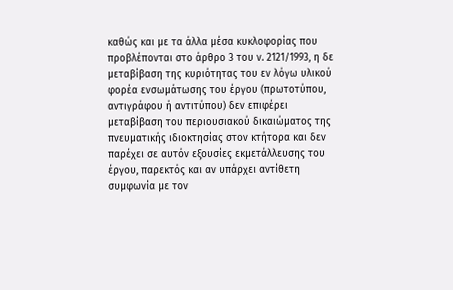καθώς και με τα άλλα μέσα κυκλοφορίας που προβλέπονται στο άρθρο 3 του ν. 2121/1993, η δε μεταβίβαση της κυριότητας του εν λόγω υλικού φορέα ενσωμάτωσης του έργου (πρωτοτύπου, αντιγράφου ή αντιτύπου) δεν επιφέρει μεταβίβαση του περιουσιακού δικαιώματος της πνευματικής ιδιοκτησίας στον κτήτορα και δεν παρέχει σε αυτόν εξουσίες εκμετάλλευσης του έργου, παρεκτός και αν υπάρχει αντίθετη συμφωνία με τον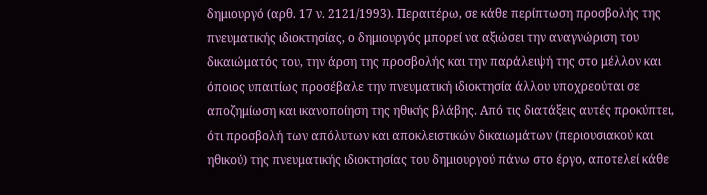δημιουργό (αρθ. 17 ν. 2121/1993). Περαιτέρω, σε κάθε περίπτωση προσβολής της πνευματικής ιδιοκτησίας, ο δημιουργός μπορεί να αξιώσει την αναγνώριση του δικαιώματός του, την άρση της προσβολής και την παράλειψή της στο μέλλον και όποιος υπαιτίως προσέβαλε την πνευματική ιδιοκτησία άλλου υποχρεούται σε αποζημίωση και ικανοποίηση της ηθικής βλάβης. Από τις διατάξεις αυτές προκύπτει, ότι προσβολή των απόλυτων και αποκλειστικών δικαιωμάτων (περιουσιακού και ηθικού) της πνευματικής ιδιοκτησίας του δημιουργού πάνω στο έργο, αποτελεί κάθε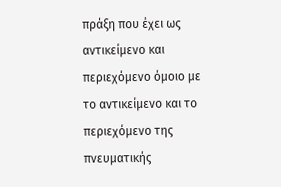πράξη που έχει ως αντικείμενο και περιεχόμενο όμοιο με το αντικείμενο και το περιεχόμενο της πνευματικής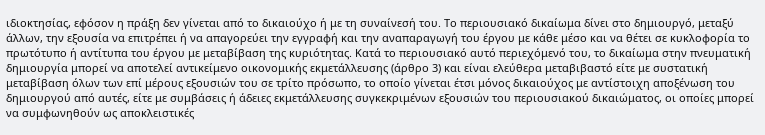ιδιοκτησίας, εφόσον η πράξη δεν γίνεται από το δικαιούχο ή με τη συναίνεσή του. Το περιουσιακό δικαίωμα δίνει στο δημιουργό, μεταξύ άλλων, την εξουσία να επιτρέπει ή να απαγορεύει την εγγραφή και την αναπαραγωγή του έργου με κάθε μέσο και να θέτει σε κυκλοφορία το πρωτότυπο ή αντίτυπα του έργου με μεταβίβαση της κυριότητας. Κατά το περιουσιακό αυτό περιεχόμενό του, το δικαίωμα στην πνευματική δημιουργία μπορεί να αποτελεί αντικείμενο οικονομικής εκμετάλλευσης (άρθρο 3) και είναι ελεύθερα μεταβιβαστό είτε με συστατική μεταβίβαση όλων των επί μέρους εξουσιών του σε τρίτο πρόσωπο, το οποίο γίνεται έτσι μόνος δικαιούχος με αντίστοιχη αποξένωση του δημιουργού από αυτές, είτε με συμβάσεις ή άδειες εκμετάλλευσης συγκεκριμένων εξουσιών του περιουσιακού δικαιώματος, οι οποίες μπορεί να συμφωνηθούν ως αποκλειστικές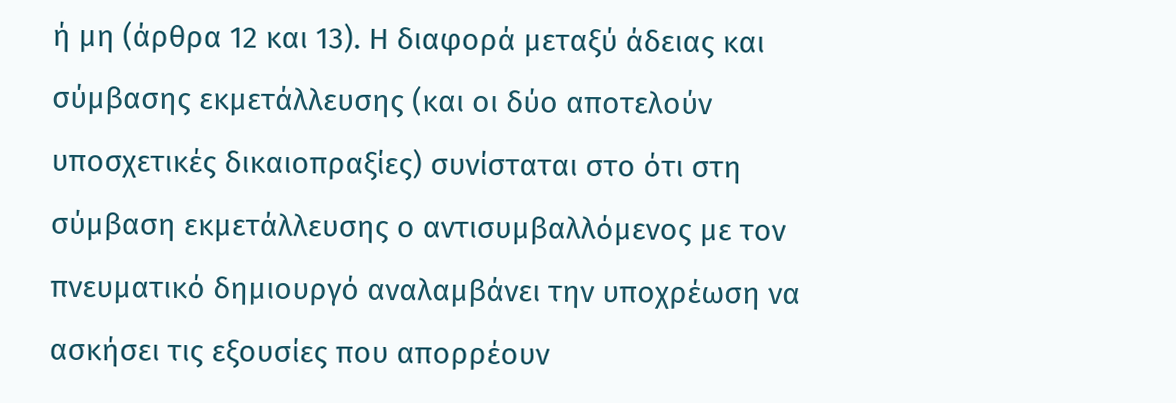ή μη (άρθρα 12 και 13). Η διαφορά μεταξύ άδειας και σύμβασης εκμετάλλευσης (και οι δύο αποτελούν υποσχετικές δικαιοπραξίες) συνίσταται στο ότι στη σύμβαση εκμετάλλευσης ο αντισυμβαλλόμενος με τον πνευματικό δημιουργό αναλαμβάνει την υποχρέωση να ασκήσει τις εξουσίες που απορρέουν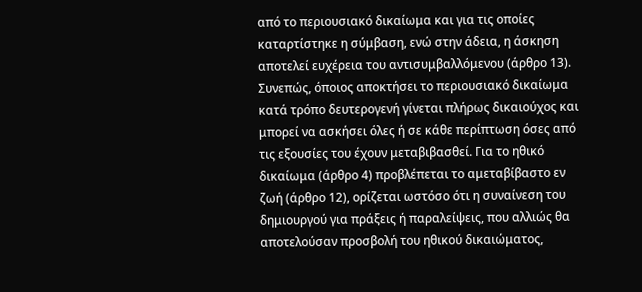από το περιουσιακό δικαίωμα και για τις οποίες καταρτίστηκε η σύμβαση, ενώ στην άδεια, η άσκηση αποτελεί ευχέρεια του αντισυμβαλλόμενου (άρθρο 13).
Συνεπώς, όποιος αποκτήσει το περιουσιακό δικαίωμα κατά τρόπο δευτερογενή γίνεται πλήρως δικαιούχος και μπορεί να ασκήσει όλες ή σε κάθε περίπτωση όσες από τις εξουσίες του έχουν μεταβιβασθεί. Για το ηθικό δικαίωμα (άρθρο 4) προβλέπεται το αμεταβίβαστο εν ζωή (άρθρο 12), ορίζεται ωστόσο ότι η συναίνεση του δημιουργού για πράξεις ή παραλείψεις, που αλλιώς θα αποτελούσαν προσβολή του ηθικού δικαιώματος,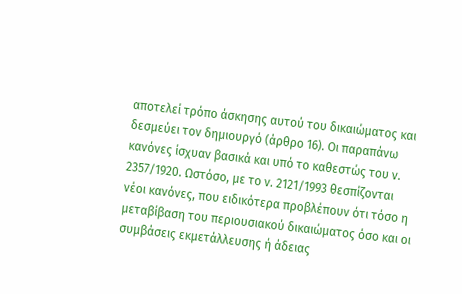αποτελεί τρόπο άσκησης αυτού του δικαιώματος και δεσμεύει τον δημιουργό (άρθρο 16). Οι παραπάνω κανόνες ίσχυαν βασικά και υπό το καθεστώς του ν. 2357/1920. Ωστόσο, με το ν. 2121/1993 θεσπίζονται νέοι κανόνες, που ειδικότερα προβλέπουν ότι τόσο η μεταβίβαση του περιουσιακού δικαιώματος όσο και οι συμβάσεις εκμετάλλευσης ή άδειας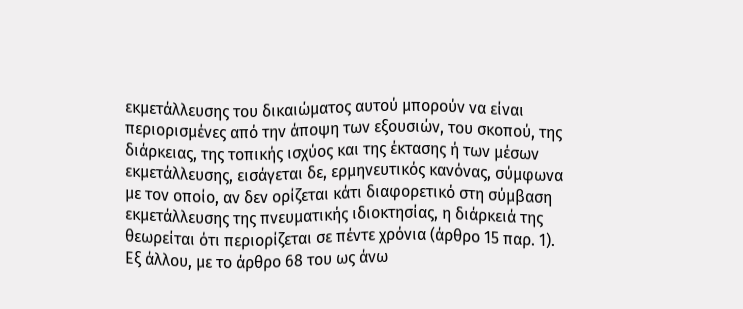εκμετάλλευσης του δικαιώματος αυτού μπορούν να είναι περιορισμένες από την άποψη των εξουσιών, του σκοπού, της διάρκειας, της τοπικής ισχύος και της έκτασης ή των μέσων εκμετάλλευσης, εισάγεται δε, ερμηνευτικός κανόνας, σύμφωνα με τον οποίο, αν δεν ορίζεται κάτι διαφορετικό στη σύμβαση εκμετάλλευσης της πνευματικής ιδιοκτησίας, η διάρκειά της θεωρείται ότι περιορίζεται σε πέντε χρόνια (άρθρο 15 παρ. 1). Εξ άλλου, με το άρθρο 68 του ως άνω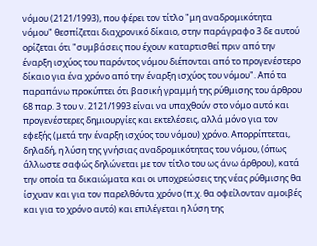νόμου (2121/1993), που φέρει τον τίτλο "μη αναδρομικότητα νόμου" θεσπίζεται διαχρονικό δίκαιο, στην παράγραφο 3 δε αυτού ορίζεται ότι "συμβάσεις που έχουν καταρτισθεί πριν από την έναρξη ισχύος του παρόντος νόμου διέπονται από το προγενέστερο δίκαιο για ένα χρόνο από την έναρξη ισχύος του νόμου". Από τα παραπάνω προκύπτει ότι βασική γραμμή της ρύθμισης του άρθρου 68 παρ. 3 του ν. 2121/1993 είναι να υπαχθούν στο νόμο αυτό και προγενέστερες δημιουργίες και εκτελέσεις, αλλά μόνο για τον εφεξής (μετά την έναρξη ισχύος του νόμου) χρόνο. Απορρίπτεται, δηλαδή, η λύση της γνήσιας αναδρομικότητας του νόμου, (όπως άλλωστε σαφώς δηλώνεται με τον τίτλο του ως άνω άρθρου), κατά την οποία τα δικαιώματα και οι υποχρεώσεις της νέας ρύθμισης θα ίσχυαν και για τον παρελθόντα χρόνο (π.χ. θα οφείλονταν αμοιβές και για το χρόνο αυτό) και επιλέγεται η λύση της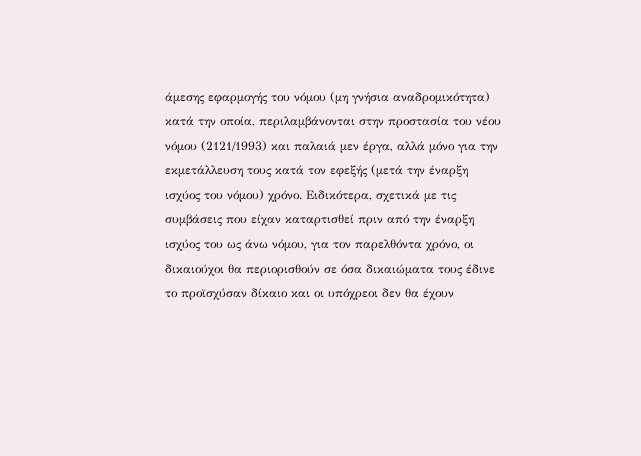άμεσης εφαρμογής του νόμου (μη γνήσια αναδρομικότητα) κατά την οποία, περιλαμβάνονται στην προστασία του νέου νόμου (2121/1993) και παλαιά μεν έργα, αλλά μόνο για την εκμετάλλευση τους κατά τον εφεξής (μετά την έναρξη ισχύος του νόμου) χρόνο. Ειδικότερα, σχετικά με τις συμβάσεις που είχαν καταρτισθεί πριν από την έναρξη ισχύος του ως άνω νόμου, για τον παρελθόντα χρόνο, οι δικαιούχοι θα περιορισθούν σε όσα δικαιώματα τους έδινε το προϊσχύσαν δίκαιο και οι υπόχρεοι δεν θα έχουν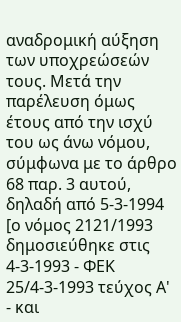αναδρομική αύξηση των υποχρεώσεών τους. Μετά την παρέλευση όμως έτους από την ισχύ του ως άνω νόμου, σύμφωνα με το άρθρο 68 παρ. 3 αυτού, δηλαδή από 5-3-1994 [ο νόμος 2121/1993 δημοσιεύθηκε στις 4-3-1993 - ΦΕΚ 25/4-3-1993 τεύχος Α' - και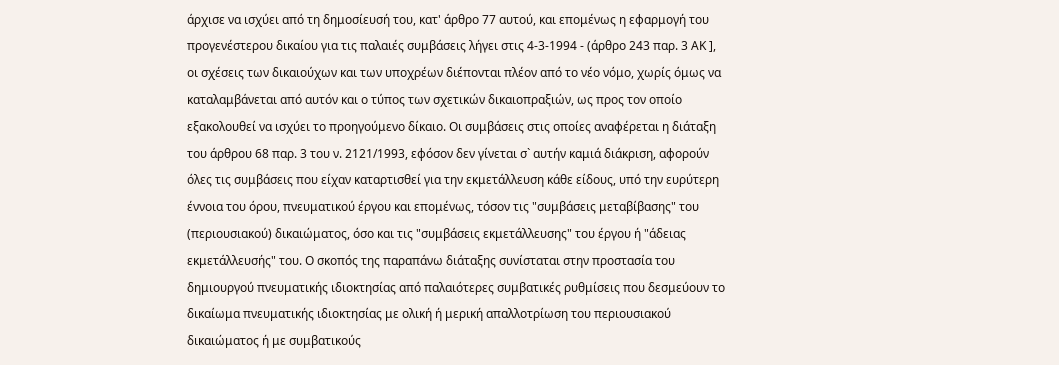άρχισε να ισχύει από τη δημοσίευσή του, κατ' άρθρο 77 αυτού, και επομένως η εφαρμογή του προγενέστερου δικαίου για τις παλαιές συμβάσεις λήγει στις 4-3-1994 - (άρθρο 243 παρ. 3 ΑΚ ], οι σχέσεις των δικαιούχων και των υποχρέων διέπονται πλέον από το νέο νόμο, χωρίς όμως να καταλαμβάνεται από αυτόν και ο τύπος των σχετικών δικαιοπραξιών, ως προς τον οποίο εξακολουθεί να ισχύει το προηγούμενο δίκαιο. Οι συμβάσεις στις οποίες αναφέρεται η διάταξη του άρθρου 68 παρ. 3 του ν. 2121/1993, εφόσον δεν γίνεται σ` αυτήν καμιά διάκριση, αφορούν όλες τις συμβάσεις που είχαν καταρτισθεί για την εκμετάλλευση κάθε είδους, υπό την ευρύτερη έννοια του όρου, πνευματικού έργου και επομένως, τόσον τις "συμβάσεις μεταβίβασης" του (περιουσιακού) δικαιώματος, όσο και τις "συμβάσεις εκμετάλλευσης" του έργου ή "άδειας εκμετάλλευσής" του. Ο σκοπός της παραπάνω διάταξης συνίσταται στην προστασία του δημιουργού πνευματικής ιδιοκτησίας από παλαιότερες συμβατικές ρυθμίσεις που δεσμεύουν το δικαίωμα πνευματικής ιδιοκτησίας με ολική ή μερική απαλλοτρίωση του περιουσιακού δικαιώματος ή με συμβατικούς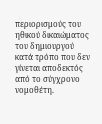περιορισμούς του ηθικού δικαιώματος του δημιουργού κατά τρόπο που δεν γίνεται αποδεκτός από το σύγχρονο νομοθέτη.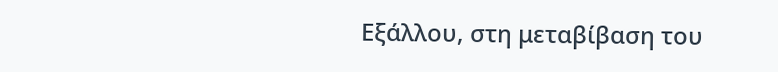Εξάλλου, στη μεταβίβαση του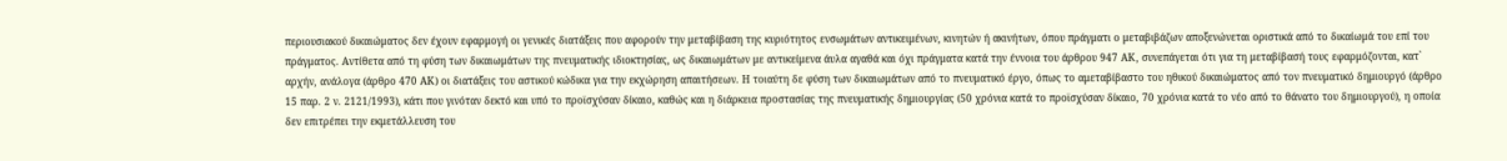περιουσιακού δικαιώματος δεν έχουν εφαρμογή οι γενικές διατάξεις που αφορούν την μεταβίβαση της κυριότητος ενσωμάτων αντικειμένων, κινητών ή ακινήτων, όπου πράγματι ο μεταβιβάζων αποξενώνεται οριστικά από το δικαίωμά του επί του πράγματος. Αντίθετα από τη φύση των δικαιωμάτων της πνευματικής ιδιοκτησίας, ως δικαιωμάτων με αντικείμενα άυλα αγαθά και όχι πράγματα κατά την έννοια του άρθρου 947 ΑΚ, συνεπάγεται ότι για τη μεταβίβασή τους εφαρμόζονται, κατ` αρχήν, ανάλογα (άρθρο 470 ΑΚ) οι διατάξεις του αστικού κώδικα για την εκχώρηση απαιτήσεων. Η τοιαύτη δε φύση των δικαιωμάτων από το πνευματικό έργο, όπως το αμεταβίβαστο του ηθικού δικαιώματος από τον πνευματικό δημιουργό (άρθρο 15 παρ. 2 ν. 2121/1993), κάτι που γινόταν δεκτό και υπό το προϊσχύσαν δίκαιο, καθώς και η διάρκεια προστασίας της πνευματικής δημιουργίας (50 χρόνια κατά το προϊσχύσαν δίκαιο, 70 χρόνια κατά το νέο από το θάνατο του δημιουργού), η οποία δεν επιτρέπει την εκμετάλλευση του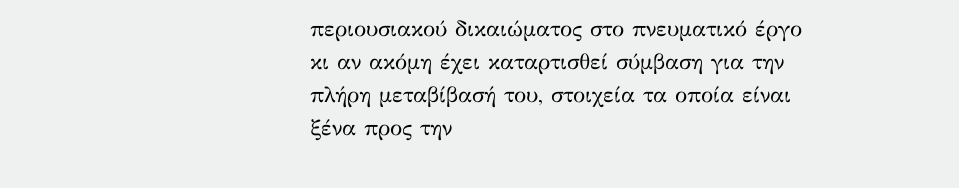περιουσιακού δικαιώματος στο πνευματικό έργο κι αν ακόμη έχει καταρτισθεί σύμβαση για την πλήρη μεταβίβασή του, στοιχεία τα οποία είναι ξένα προς την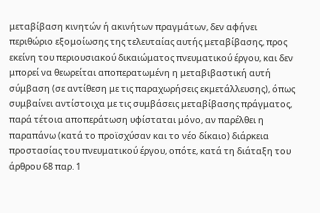μεταβίβαση κινητών ή ακινήτων πραγμάτων, δεν αφήνει περιθώριο εξομοίωσης της τελευταίας αυτής μεταβίβασης, προς εκείνη του περιουσιακού δικαιώματος πνευματικού έργου, και δεν μπορεί να θεωρείται αποπερατωμένη η μεταβιβαστική αυτή σύμβαση (σε αντίθεση με τις παραχωρήσεις εκμετάλλευσης), όπως συμβαίνει αντίστοιχα με τις συμβάσεις μεταβίβασης πράγματος, παρά τέτοια αποπεράτωση υφίσταται μόνο, αν παρέλθει η παραπάνω (κατά το προϊσχύσαν και το νέο δίκαιο) διάρκεια προστασίας του πνευματικού έργου, οπότε, κατά τη διάταξη του άρθρου 68 παρ. 1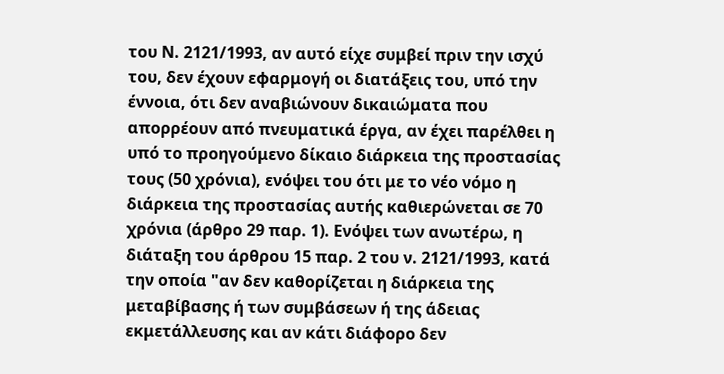του Ν. 2121/1993, αν αυτό είχε συμβεί πριν την ισχύ του, δεν έχουν εφαρμογή οι διατάξεις του, υπό την έννοια, ότι δεν αναβιώνουν δικαιώματα που απορρέουν από πνευματικά έργα, αν έχει παρέλθει η υπό το προηγούμενο δίκαιο διάρκεια της προστασίας τους (50 χρόνια), ενόψει του ότι με το νέο νόμο η διάρκεια της προστασίας αυτής καθιερώνεται σε 70 χρόνια (άρθρο 29 παρ. 1). Ενόψει των ανωτέρω, η διάταξη του άρθρου 15 παρ. 2 του ν. 2121/1993, κατά την οποία "αν δεν καθορίζεται η διάρκεια της μεταβίβασης ή των συμβάσεων ή της άδειας εκμετάλλευσης και αν κάτι διάφορο δεν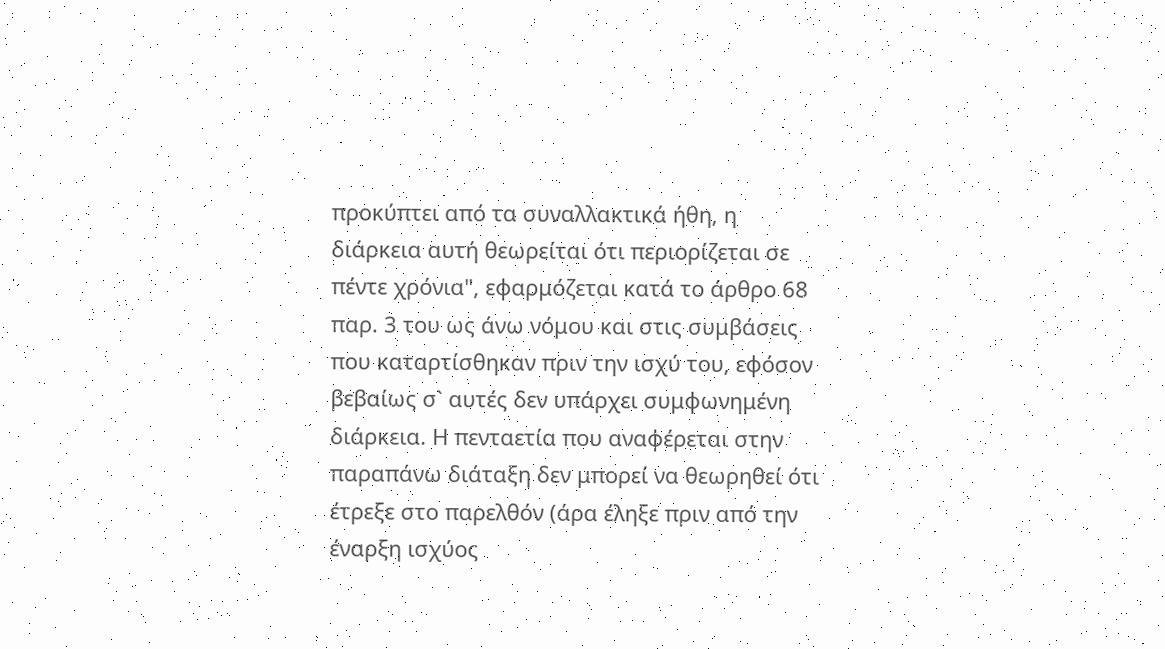προκύπτει από τα συναλλακτικά ήθη, η διάρκεια αυτή θεωρείται ότι περιορίζεται σε πέντε χρόνια", εφαρμόζεται κατά το άρθρο 68 παρ. 3 του ως άνω νόμου και στις συμβάσεις που καταρτίσθηκαν πριν την ισχύ του, εφόσον βεβαίως σ` αυτές δεν υπάρχει συμφωνημένη διάρκεια. Η πενταετία που αναφέρεται στην παραπάνω διάταξη δεν μπορεί να θεωρηθεί ότι έτρεξε στο παρελθόν (άρα έληξε πριν από την έναρξη ισχύος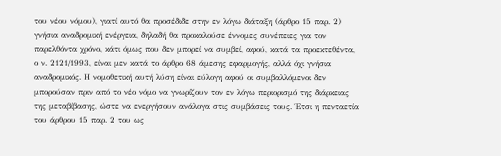του νέου νόμου), γιατί αυτό θα προσέδιδε στην εν λόγω διάταξη (άρθρο 15 παρ. 2) γνήσια αναδρομική ενέργεια, δηλαδή θα προκαλούσε έννομες συνέπειες για τον παρελθόντα χρόνο, κάτι όμως που δεν μπορεί να συμβεί, αφού, κατά τα προεκτεθέντα, ο ν. 2121/1993, είναι μεν κατά το άρθρο 68 άμεσης εφαρμογής, αλλά όχι γνήσια αναδρομικός. Η νομοθετική αυτή λύση είναι εύλογη αφού οι συμβαλλόμενοι δεν μπορούσαν πριν από το νέο νόμο να γνωρίζουν τον εν λόγω περιορισμό της διάρκειας της μεταβίβασης, ώστε να ενεργήσουν ανάλογα στις συμβάσεις τους. Έτσι η πενταετία του άρθρου 15 παρ. 2 του ως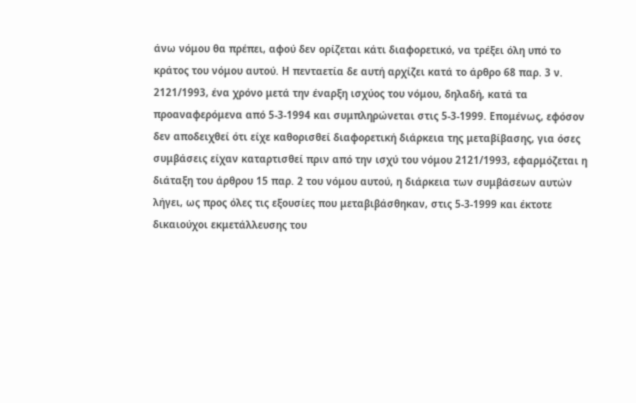άνω νόμου θα πρέπει, αφού δεν ορίζεται κάτι διαφορετικό, να τρέξει όλη υπό το κράτος του νόμου αυτού. Η πενταετία δε αυτή αρχίζει κατά το άρθρο 68 παρ. 3 ν. 2121/1993, ένα χρόνο μετά την έναρξη ισχύος του νόμου, δηλαδή, κατά τα προαναφερόμενα από 5-3-1994 και συμπληρώνεται στις 5-3-1999. Επομένως, εφόσον δεν αποδειχθεί ότι είχε καθορισθεί διαφορετική διάρκεια της μεταβίβασης, για όσες συμβάσεις είχαν καταρτισθεί πριν από την ισχύ του νόμου 2121/1993, εφαρμόζεται η διάταξη του άρθρου 15 παρ. 2 του νόμου αυτού, η διάρκεια των συμβάσεων αυτών λήγει, ως προς όλες τις εξουσίες που μεταβιβάσθηκαν, στις 5-3-1999 και έκτοτε δικαιούχοι εκμετάλλευσης του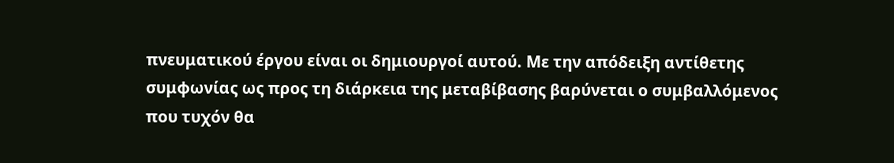πνευματικού έργου είναι οι δημιουργοί αυτού. Με την απόδειξη αντίθετης συμφωνίας ως προς τη διάρκεια της μεταβίβασης βαρύνεται ο συμβαλλόμενος που τυχόν θα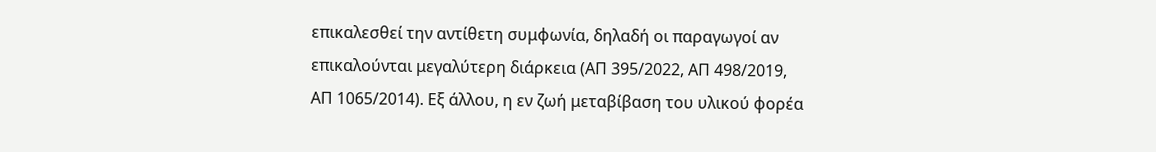επικαλεσθεί την αντίθετη συμφωνία, δηλαδή οι παραγωγοί αν επικαλούνται μεγαλύτερη διάρκεια (ΑΠ 395/2022, ΑΠ 498/2019, ΑΠ 1065/2014). Εξ άλλου, η εν ζωή μεταβίβαση του υλικού φορέα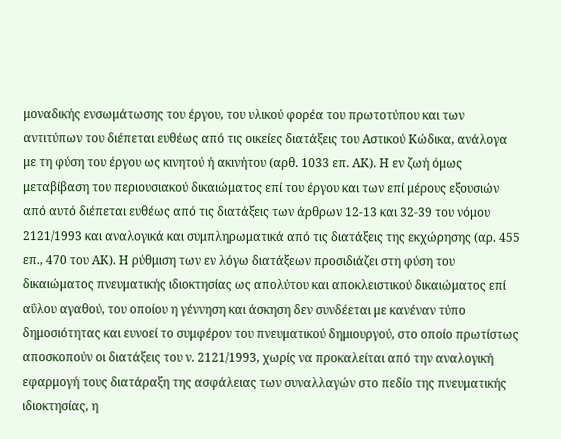μοναδικής ενσωμάτωσης του έργου, του υλικού φορέα του πρωτοτύπου και των αντιτύπων του διέπεται ευθέως από τις οικείες διατάξεις του Αστικού Κώδικα, ανάλογα με τη φύση του έργου ως κινητού ή ακινήτου (αρθ. 1033 επ. ΑΚ). Η εν ζωή όμως μεταβίβαση του περιουσιακού δικαιώματος επί του έργου και των επί μέρους εξουσιών από αυτό διέπεται ευθέως από τις διατάξεις των άρθρων 12-13 και 32-39 του νόμου 2121/1993 και αναλογικά και συμπληρωματικά από τις διατάξεις της εκχώρησης (αρ. 455 επ., 470 του ΑΚ). Η ρύθμιση των εν λόγω διατάξεων προσιδιάζει στη φύση του δικαιώματος πνευματικής ιδιοκτησίας ως απολύτου και αποκλειστικού δικαιώματος επί αΰλου αγαθού, του οποίου η γέννηση και άσκηση δεν συνδέεται με κανέναν τύπο δημοσιότητας και ευνοεί το συμφέρον του πνευματικού δημιουργού, στο οποίο πρωτίστως αποσκοπούν οι διατάξεις του ν. 2121/1993, χωρίς να προκαλείται από την αναλογική εφαρμογή τους διατάραξη της ασφάλειας των συναλλαγών στο πεδίο της πνευματικής ιδιοκτησίας, η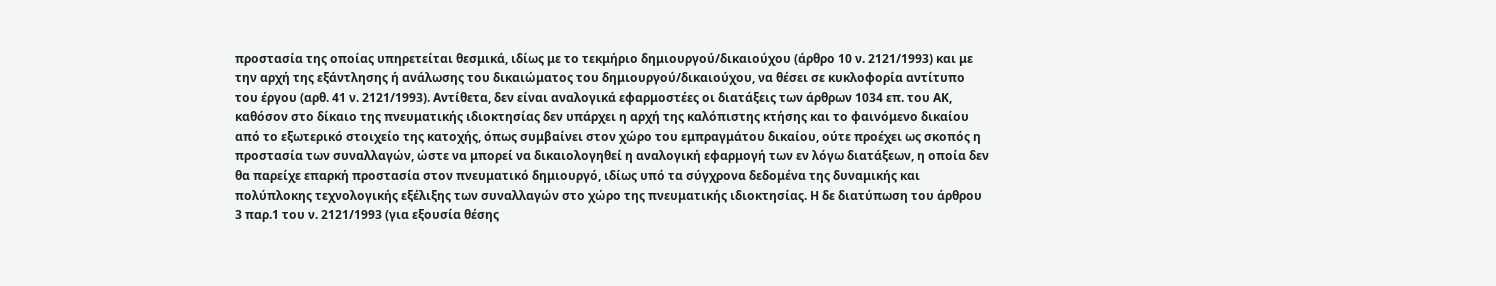προστασία της οποίας υπηρετείται θεσμικά, ιδίως με το τεκμήριο δημιουργού/δικαιούχου (άρθρο 10 ν. 2121/1993) και με την αρχή της εξάντλησης ή ανάλωσης του δικαιώματος του δημιουργού/δικαιούχου, να θέσει σε κυκλοφορία αντίτυπο του έργου (αρθ. 41 ν. 2121/1993). Αντίθετα, δεν είναι αναλογικά εφαρμοστέες οι διατάξεις των άρθρων 1034 επ. του ΑΚ, καθόσον στο δίκαιο της πνευματικής ιδιοκτησίας δεν υπάρχει η αρχή της καλόπιστης κτήσης και το φαινόμενο δικαίου από το εξωτερικό στοιχείο της κατοχής, όπως συμβαίνει στον χώρο του εμπραγμάτου δικαίου, ούτε προέχει ως σκοπός η προστασία των συναλλαγών, ώστε να μπορεί να δικαιολογηθεί η αναλογική εφαρμογή των εν λόγω διατάξεων, η οποία δεν θα παρείχε επαρκή προστασία στον πνευματικό δημιουργό, ιδίως υπό τα σύγχρονα δεδομένα της δυναμικής και πολύπλοκης τεχνολογικής εξέλιξης των συναλλαγών στο χώρο της πνευματικής ιδιοκτησίας. Η δε διατύπωση του άρθρου 3 παρ.1 του ν. 2121/1993 (για εξουσία θέσης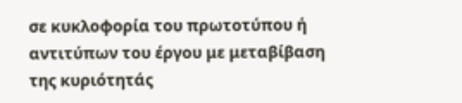σε κυκλοφορία του πρωτοτύπου ή αντιτύπων του έργου με μεταβίβαση της κυριότητάς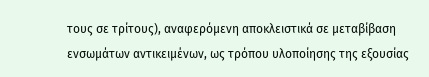τους σε τρίτους), αναφερόμενη αποκλειστικά σε μεταβίβαση ενσωμάτων αντικειμένων, ως τρόπου υλοποίησης της εξουσίας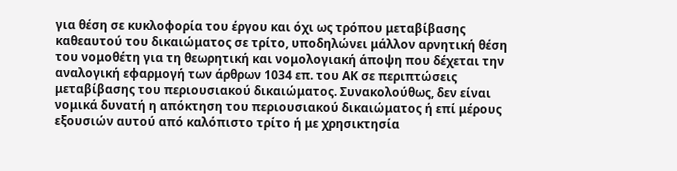για θέση σε κυκλοφορία του έργου και όχι ως τρόπου μεταβίβασης καθεαυτού του δικαιώματος σε τρίτο, υποδηλώνει μάλλον αρνητική θέση του νομοθέτη για τη θεωρητική και νομολογιακή άποψη που δέχεται την αναλογική εφαρμογή των άρθρων 1034 επ. του ΑΚ σε περιπτώσεις μεταβίβασης του περιουσιακού δικαιώματος. Συνακολούθως, δεν είναι νομικά δυνατή η απόκτηση του περιουσιακού δικαιώματος ή επί μέρους εξουσιών αυτού από καλόπιστο τρίτο ή με χρησικτησία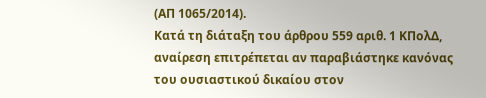(ΑΠ 1065/2014).
Κατά τη διάταξη του άρθρου 559 αριθ. 1 ΚΠολΔ, αναίρεση επιτρέπεται αν παραβιάστηκε κανόνας του ουσιαστικού δικαίου στον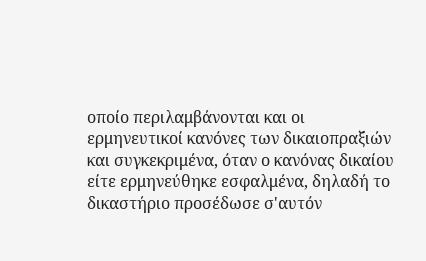οποίο περιλαμβάνονται και οι ερμηνευτικοί κανόνες των δικαιοπραξιών και συγκεκριμένα, όταν ο κανόνας δικαίου είτε ερμηνεύθηκε εσφαλμένα, δηλαδή το δικαστήριο προσέδωσε σ'αυτόν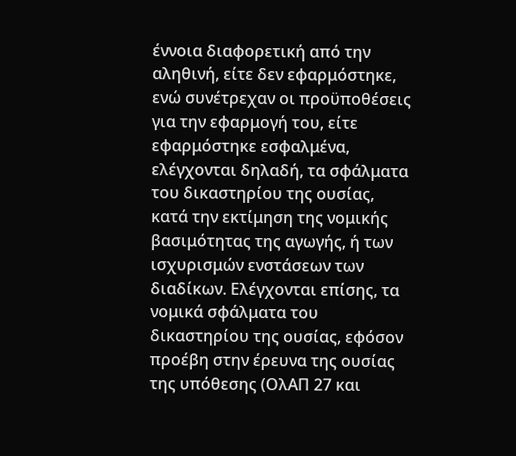έννοια διαφορετική από την αληθινή, είτε δεν εφαρμόστηκε, ενώ συνέτρεχαν οι προϋποθέσεις για την εφαρμογή του, είτε εφαρμόστηκε εσφαλμένα, ελέγχονται δηλαδή, τα σφάλματα του δικαστηρίου της ουσίας, κατά την εκτίμηση της νομικής βασιμότητας της αγωγής, ή των ισχυρισμών ενστάσεων των διαδίκων. Ελέγχονται επίσης, τα νομικά σφάλματα του δικαστηρίου της ουσίας, εφόσον προέβη στην έρευνα της ουσίας της υπόθεσης (ΟλΑΠ 27 και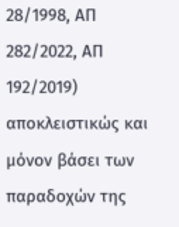28/1998, ΑΠ 282/2022, ΑΠ 192/2019) αποκλειστικώς και μόνον βάσει των παραδοχών της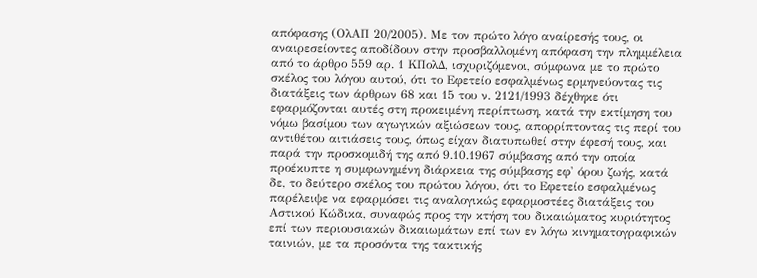απόφασης (ΟλΑΠ 20/2005). Mε τον πρώτο λόγο αναίρεσής τους, οι αναιρεσείοντες αποδίδουν στην προσβαλλομένη απόφαση την πλημμέλεια από το άρθρο 559 αρ. 1 ΚΠολΔ, ισχυριζόμενοι, σύμφωνα με το πρώτο σκέλος του λόγου αυτού, ότι το Εφετείο εσφαλμένως ερμηνεύοντας τις διατάξεις των άρθρων 68 και 15 του ν. 2121/1993 δέχθηκε ότι εφαρμόζονται αυτές στη προκειμένη περίπτωση, κατά την εκτίμηση του νόμω βασίμου των αγωγικών αξιώσεων τους, απορρίπτοντας τις περί του αντιθέτου αιτιάσεις τους, όπως είχαν διατυπωθεί στην έφεσή τους, και παρά την προσκομιδή της από 9.10.1967 σύμβασης από την οποία προέκυπτε η συμφωνημένη διάρκεια της σύμβασης εφ' όρου ζωής, κατά δε, το δεύτερο σκέλος του πρώτου λόγου, ότι το Εφετείο εσφαλμένως παρέλειψε να εφαρμόσει τις αναλογικώς εφαρμοστέες διατάξεις του Αστικού Κώδικα, συναφώς προς την κτήση του δικαιώματος κυριότητος επί των περιουσιακών δικαιωμάτων επί των εν λόγω κινηματογραφικών ταινιών, με τα προσόντα της τακτικής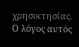χρησικτησίας. Ο λόγος αυτός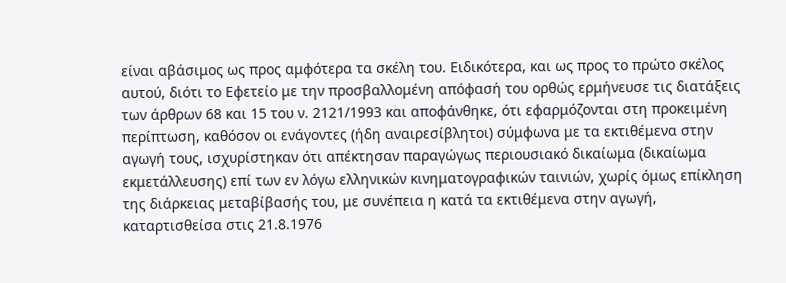είναι αβάσιμος ως προς αμφότερα τα σκέλη του. Ειδικότερα, και ως προς το πρώτο σκέλος αυτού, διότι το Εφετείο με την προσβαλλομένη απόφασή του ορθώς ερμήνευσε τις διατάξεις των άρθρων 68 και 15 του ν. 2121/1993 και αποφάνθηκε, ότι εφαρμόζονται στη προκειμένη περίπτωση, καθόσον οι ενάγοντες (ήδη αναιρεσίβλητοι) σύμφωνα με τα εκτιθέμενα στην αγωγή τους, ισχυρίστηκαν ότι απέκτησαν παραγώγως περιουσιακό δικαίωμα (δικαίωμα εκμετάλλευσης) επί των εν λόγω ελληνικών κινηματογραφικών ταινιών, χωρίς όμως επίκληση της διάρκειας μεταβίβασής του, με συνέπεια η κατά τα εκτιθέμενα στην αγωγή, καταρτισθείσα στις 21.8.1976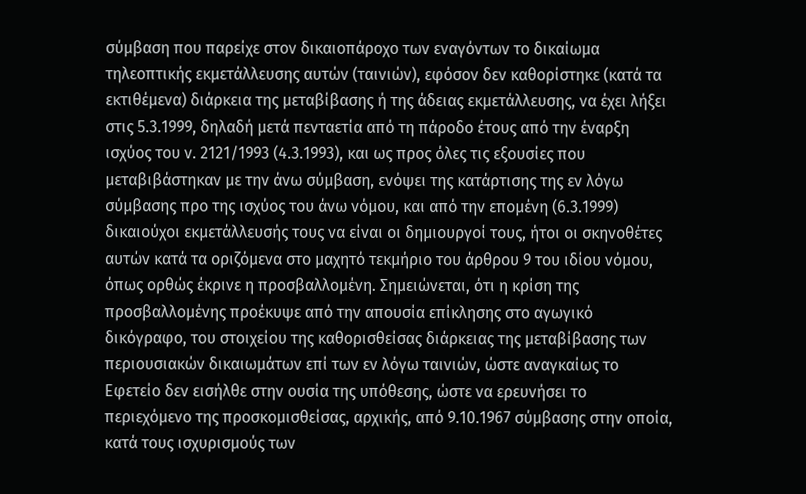σύμβαση που παρείχε στον δικαιοπάροχο των εναγόντων το δικαίωμα τηλεοπτικής εκμετάλλευσης αυτών (ταινιών), εφόσον δεν καθορίστηκε (κατά τα εκτιθέμενα) διάρκεια της μεταβίβασης ή της άδειας εκμετάλλευσης, να έχει λήξει στις 5.3.1999, δηλαδή μετά πενταετία από τη πάροδο έτους από την έναρξη ισχύος του ν. 2121/1993 (4.3.1993), και ως προς όλες τις εξουσίες που μεταβιβάστηκαν με την άνω σύμβαση, ενόψει της κατάρτισης της εν λόγω σύμβασης προ της ισχύος του άνω νόμου, και από την επομένη (6.3.1999) δικαιούχοι εκμετάλλευσής τους να είναι οι δημιουργοί τους, ήτοι οι σκηνοθέτες αυτών κατά τα οριζόμενα στο μαχητό τεκμήριο του άρθρου 9 του ιδίου νόμου, όπως ορθώς έκρινε η προσβαλλομένη. Σημειώνεται, ότι η κρίση της προσβαλλομένης προέκυψε από την απουσία επίκλησης στο αγωγικό δικόγραφο, του στοιχείου της καθορισθείσας διάρκειας της μεταβίβασης των περιουσιακών δικαιωμάτων επί των εν λόγω ταινιών, ώστε αναγκαίως το Εφετείο δεν εισήλθε στην ουσία της υπόθεσης, ώστε να ερευνήσει το περιεχόμενο της προσκομισθείσας, αρχικής, από 9.10.1967 σύμβασης στην οποία, κατά τους ισχυρισμούς των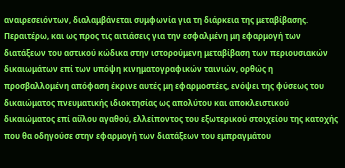αναιρεσειόντων, διαλαμβάνεται συμφωνία για τη διάρκεια της μεταβίβασης. Περαιτέρω, και ως προς τις αιτιάσεις για την εσφαλμένη μη εφαρμογή των διατάξεων του αστικού κώδικα στην ιστορούμενη μεταβίβαση των περιουσιακών δικαιωμάτων επί των υπόψη κινηματογραφικών ταινιών, ορθώς η προσβαλλομένη απόφαση έκρινε αυτές μη εφαρμοστέες, ενόψει της φύσεως του δικαιώματος πνευματικής ιδιοκτησίας ως απολύτου και αποκλειστικού δικαιώματος επί αΰλου αγαθού, ελλείποντος του εξωτερικού στοιχείου της κατοχής που θα οδηγούσε στην εφαρμογή των διατάξεων του εμπραγμάτου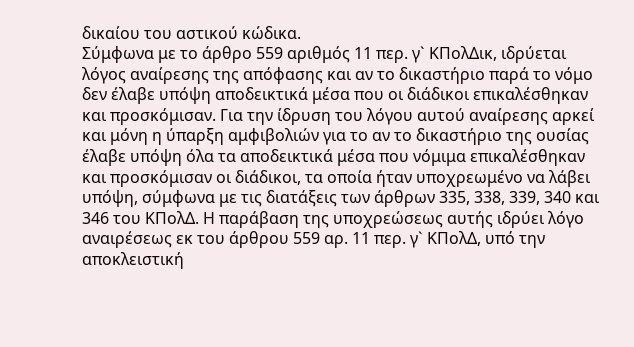δικαίου του αστικού κώδικα.
Σύμφωνα με το άρθρο 559 αριθμός 11 περ. γ` ΚΠολΔικ, ιδρύεται λόγος αναίρεσης της απόφασης και αν το δικαστήριο παρά το νόμο δεν έλαβε υπόψη αποδεικτικά μέσα που οι διάδικοι επικαλέσθηκαν και προσκόμισαν. Για την ίδρυση του λόγου αυτού αναίρεσης αρκεί και μόνη η ύπαρξη αμφιβολιών για το αν το δικαστήριο της ουσίας έλαβε υπόψη όλα τα αποδεικτικά μέσα που νόμιμα επικαλέσθηκαν και προσκόμισαν οι διάδικοι, τα οποία ήταν υποχρεωμένο να λάβει υπόψη, σύμφωνα με τις διατάξεις των άρθρων 335, 338, 339, 340 και 346 του ΚΠολΔ. Η παράβαση της υποχρεώσεως αυτής ιδρύει λόγο αναιρέσεως εκ του άρθρου 559 αρ. 11 περ. γ` ΚΠολΔ, υπό την αποκλειστική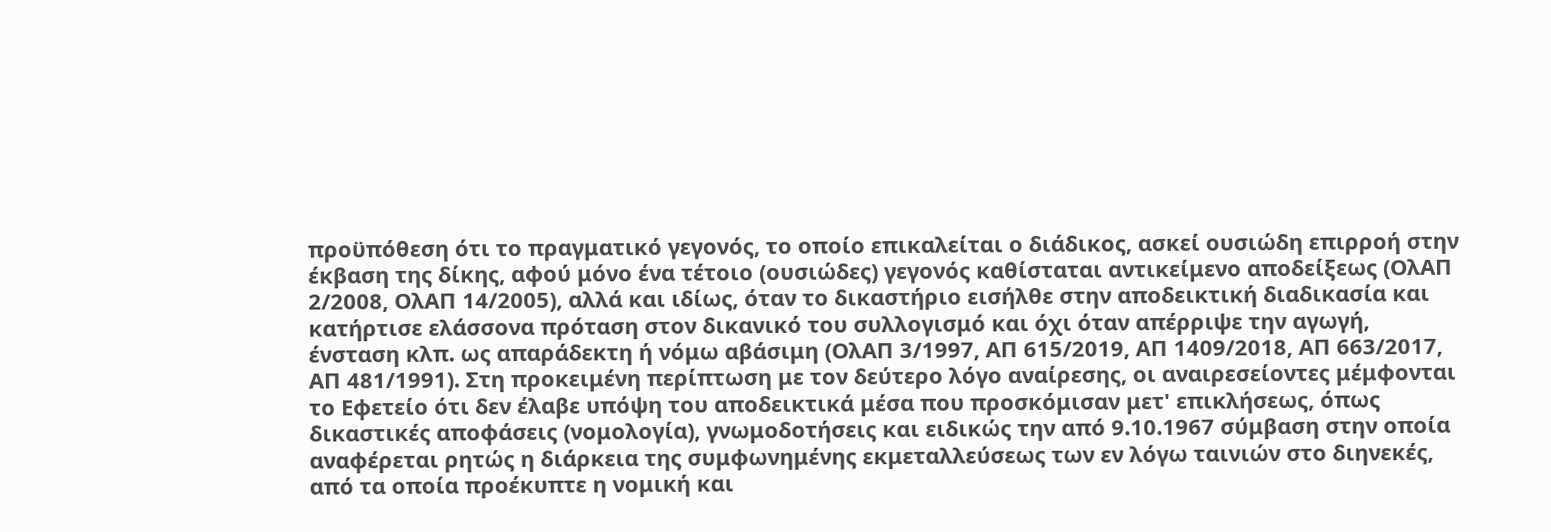προϋπόθεση ότι το πραγματικό γεγονός, το οποίο επικαλείται ο διάδικος, ασκεί ουσιώδη επιρροή στην έκβαση της δίκης, αφού μόνο ένα τέτοιο (ουσιώδες) γεγονός καθίσταται αντικείμενο αποδείξεως (ΟλΑΠ 2/2008, ΟλΑΠ 14/2005), αλλά και ιδίως, όταν το δικαστήριο εισήλθε στην αποδεικτική διαδικασία και κατήρτισε ελάσσονα πρόταση στον δικανικό του συλλογισμό και όχι όταν απέρριψε την αγωγή, ένσταση κλπ. ως απαράδεκτη ή νόμω αβάσιμη (ΟλΑΠ 3/1997, ΑΠ 615/2019, ΑΠ 1409/2018, ΑΠ 663/2017, ΑΠ 481/1991). Στη προκειμένη περίπτωση με τον δεύτερο λόγο αναίρεσης, οι αναιρεσείοντες μέμφονται το Εφετείο ότι δεν έλαβε υπόψη του αποδεικτικά μέσα που προσκόμισαν μετ' επικλήσεως, όπως δικαστικές αποφάσεις (νομολογία), γνωμοδοτήσεις και ειδικώς την από 9.10.1967 σύμβαση στην οποία αναφέρεται ρητώς η διάρκεια της συμφωνημένης εκμεταλλεύσεως των εν λόγω ταινιών στο διηνεκές, από τα οποία προέκυπτε η νομική και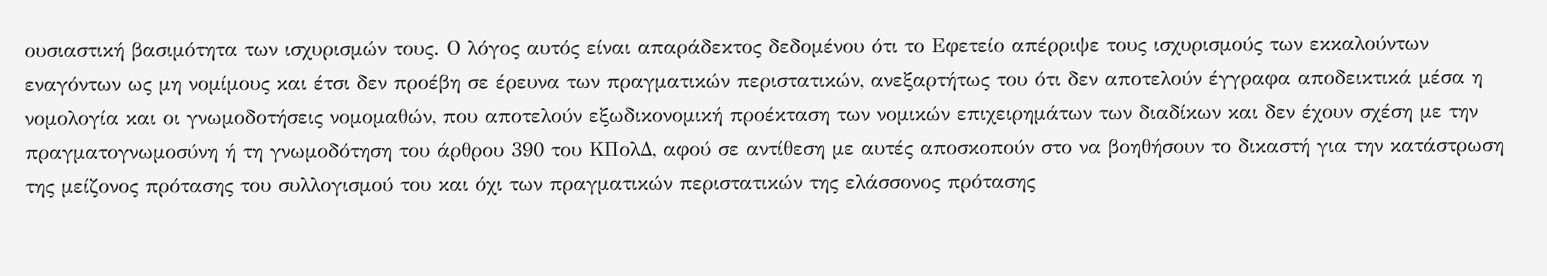ουσιαστική βασιμότητα των ισχυρισμών τους. Ο λόγος αυτός είναι απαράδεκτος δεδομένου ότι το Εφετείο απέρριψε τους ισχυρισμούς των εκκαλούντων εναγόντων ως μη νομίμους και έτσι δεν προέβη σε έρευνα των πραγματικών περιστατικών, ανεξαρτήτως του ότι δεν αποτελούν έγγραφα αποδεικτικά μέσα η νομολογία και οι γνωμοδοτήσεις νομομαθών, που αποτελούν εξωδικονομική προέκταση των νομικών επιχειρημάτων των διαδίκων και δεν έχουν σχέση με την πραγματογνωμοσύνη ή τη γνωμοδότηση του άρθρου 390 του ΚΠολΔ, αφού σε αντίθεση με αυτές αποσκοπούν στο να βοηθήσουν το δικαστή για την κατάστρωση της μείζονος πρότασης του συλλογισμού του και όχι των πραγματικών περιστατικών της ελάσσονος πρότασης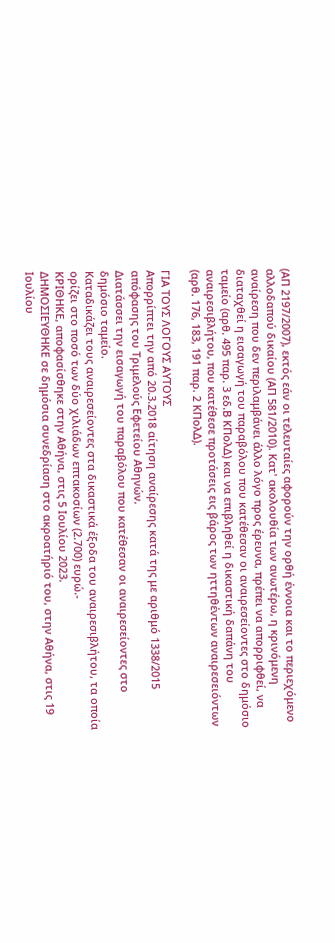(ΑΠ 2197/2007), εκτός εάν οι τελευταίες αφορούν την ορθή έννοια και το περιεχόμενο αλλοδαπού δικαίου (ΑΠ 581/2010). Κατ' ακολουθία των ανωτέρω, η κρινόμενη αναίρεση που δεν περιλαμβάνει άλλο λόγο προς έρευνα, πρέπει να απορριφθεί, να διαταχθεί η εισαγωγή του παραβόλου που κατέθεσαν οι αναιρεσείοντες στο δημόσιο ταμείο (αρθ. 495 παρ. 3 εδ.Β ΚΠολΔ) και να επιβληθεί η δικαστική δαπάνη του αναιρεσιβλήτου, που κατέθεσε προτάσεις εις βάρος των ηττηθέντων αναιρεσειόντων (αρθ. 176, 183, 191 παρ. 2 ΚΠολΔ).

ΓΙΑ ΤΟΥΣ ΛΟΓΟΥΣ ΑΥΤΟΥΣ
Απορρίπτει την από 20.3.2018 αίτηση αναίρεσης κατά της με αριθμό 1338/2015 απόφασης του Τριμελούς Εφετείου Αθηνών.
Διατάσσει την εισαγωγή του παραβόλου που κατέθεσαν οι αναιρεσείοντες στο δημόσιο ταμείο.
Καταδικάζει τους αναιρεσείοντες στα δικαστικά έξοδα του αναιρεσιβλήτου, τα οποία ορίζει στο ποσό των δύο χιλιάδων επτακοσίων (2.700) ευρώ.-
ΚΡΙΘΗΚΕ, αποφασίσθηκε στην Αθήνα, στις 5 Ιουλίου 2023.
ΔΗΜΟΣΙΕΥΘΗΚΕ σε δημόσια συνεδρίαση στο ακροατήριό του, στην Αθήνα, στις 19 Ιουλίου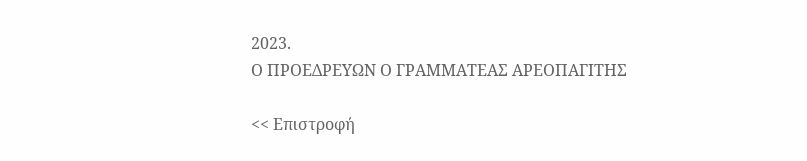2023.
Ο ΠΡΟΕΔΡΕΥΩΝ Ο ΓΡΑΜΜΑΤΕΑΣ ΑΡΕΟΠΑΓΙΤΗΣ

<< Επιστροφή